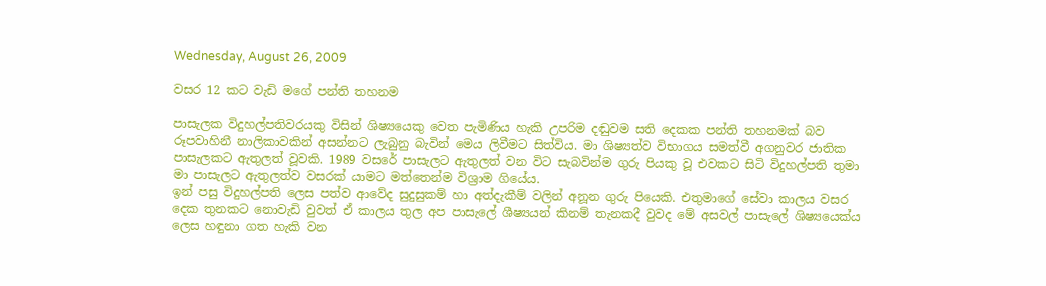Wednesday, August 26, 2009

වසර 12 කට වැඩි මගේ පන්ති තහනම

පාසැලක විදුහල්පතිවරයකු විසින් ශිෂ්‍යයෙකු වෙත පැමිණිය හැකි උපරිම දඬුවම සති දෙකක පන්ති තහනමක් බව රූපවාහිනී නාලිකාවකින් අසන්නට ලැබුනු බැවින් මෙය ලිවීමට සිත්විය. මා ශිෂ්‍යත්ව විභාගය සමත්වී අගනුවර ජාතික පාසැලකට ඇතුලත් වූවකි. 1989 වසරේ පාසැලට ඇතුලත් වන විට සැබවින්ම ගුරු පියකු වූ එවකට සිටි විදුහල්පති තුමා මා පාසැලට ඇතුලත්ව වසරක් යාමට මත්තෙන්ම විශ්‍රාම ගියේය.
ඉන් පසු විදුහල්පති ලෙස පත්ව ආවේද සුදුසුකම් හා අත්දැකීම් වලින් අනූන ගුරු පියෙකි. එතුමාගේ සේවා කාලය වසර දෙක තුනකට නොවැඩි වුවත් ඒ කාලය තුල අප පාසැලේ ශීෂ්‍යයන් කිනම් තැනකදී වුවද මේ අසවල් පාසැලේ ශිෂ්‍යයෙක්ය ලෙස හඳුනා ගත හැකි වන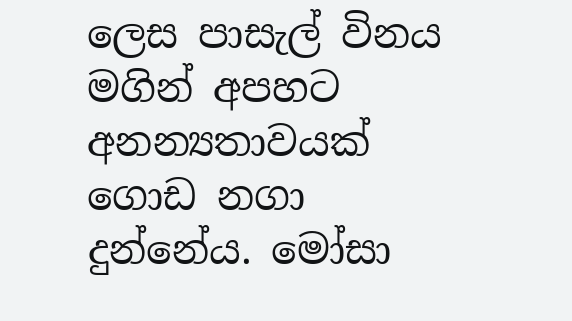ලෙස පාසැල් විනය මගින් අපහට අනන්‍යතාවයක් ගොඩ නගා දුන්නේය. මෝසා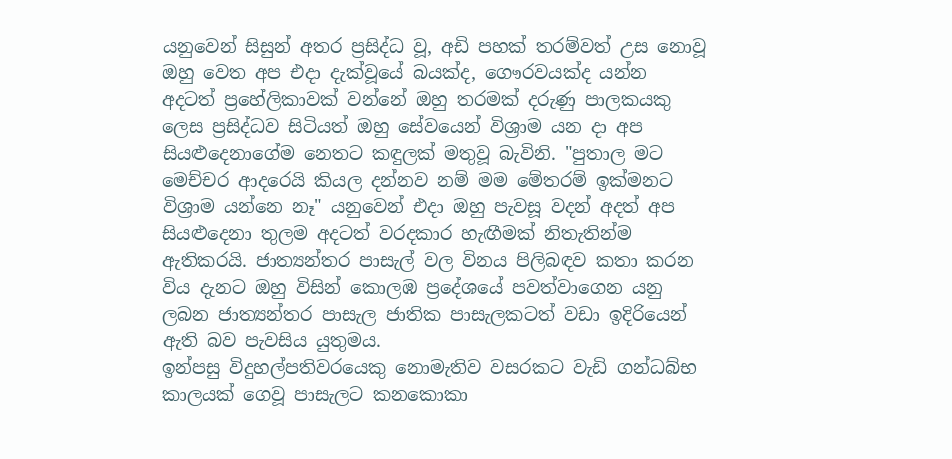යනුවෙන් සිසුන් අතර ප්‍රසිද්ධ වූ, අඩි පහක් තරම්වත් උස නොවූ ඔහු වෙත අප එදා දැක්වූයේ බයක්ද, ගෞරවයක්ද යන්න අදටත් ප්‍රහේලිකාවක් වන්නේ ඔහු තරමක් දරුණු පාලකයකු ලෙස ප්‍රසිද්ධව සිටියත් ඔහු සේවයෙන් විශ්‍රාම යන දා අප සියළුදෙනාගේම නෙතට කඳුලක් මතුවූ බැවිනි. "පුතාල මට මෙච්චර ආදරෙයි කියල දන්නව නම් මම මේතරම් ඉක්මනට විශ්‍රාම යන්නෙ නෑ" යනුවෙන් එදා ඔහු පැවසූ වදන් අදත් අප සියළුදෙනා තුලම අදටත් වරදකාර හැඟීමක් නිතැතින්ම ඇතිකරයි. ජාත්‍යන්තර පාසැල් වල විනය පිලිබඳව කතා කරන විය දැනට ඔහු විසින් කොලඹ ප්‍රදේශයේ පවත්වාගෙන යනු ලබන ජාත්‍යන්තර පාසැල ජාතික පාසැලකටත් වඩා ඉදිරියෙන් ඇති බව පැවසිය යුතුමය.
ඉන්පසු විදුහල්පතිවරයෙකු නොමැතිව වසරකට වැඩි ගන්ධබ්භ කාලයක් ගෙවූ පාසැලට කනකොකා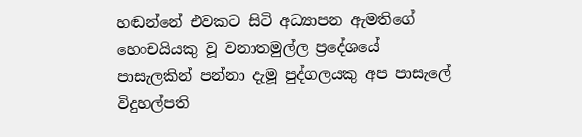හඬන්නේ එවකට සිටි අධ්‍යාපන ඇමතිගේ හෙංචයියකු වූ වනාතමුල්ල ප්‍රදේශයේ පාසැලකින් පන්නා දැමූ පුද්ගලයකු අප පාසැලේ විදුහල්පති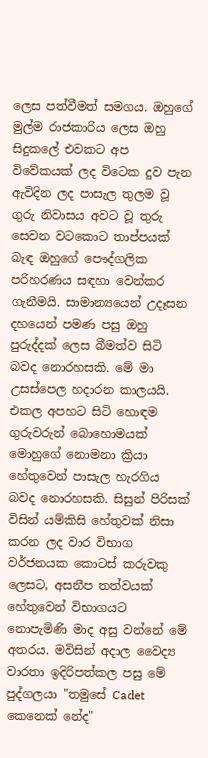ලෙස පත්වීමත් සමගය. ඔහුගේ මුල්ම රාජකාරිය ලෙස ඔහු සිදුකලේ එවකට අප විවේකයක් ලද විටෙක දුව පැන ඇවිදින ලද පාසැල තුලම වූ ගුරු නිවාසය අවට වූ තුරු සෙවන වටකොට තාප්පයක් බැඳ ඔහුගේ පෞද්ගලික පරිහරණය සඳහා වෙන්කර ගැනීමයි. සාමාන්‍යයෙන් උදෑසන දහයෙන් පමණ පසු ඔහු පුරුද්දක් ලෙස බීමත්ව සිටි බවද නොරහසකි. මේ මා උසස්පෙල හදාරන කාලයයි. එකල අපහට සිටි හොඳම ගුරුවරුන් බොහොමයක් මොහුගේ නොමනා ක්‍රියා හේතුවෙන් පාසැල හැරගිය බවද නොරහසකි. සිසුන් පිරිසක් විසින් යම්කිසි හේතුවක් නිසා කරන ලද වාර විභාග වර්ජනයක කොටස් කරුවකු ලෙසට, අසනීප තත්වයක් හේතුවෙන් විභාගයට නොපැමිණි මාද අසු වන්නේ මේ අතරය. මවිසින් අදාල වෛද්‍ය වාරතා ඉදිරිපත්කල පසු මේ පුද්ගලයා "තමුසේ Cadet කෙනෙක් නේද"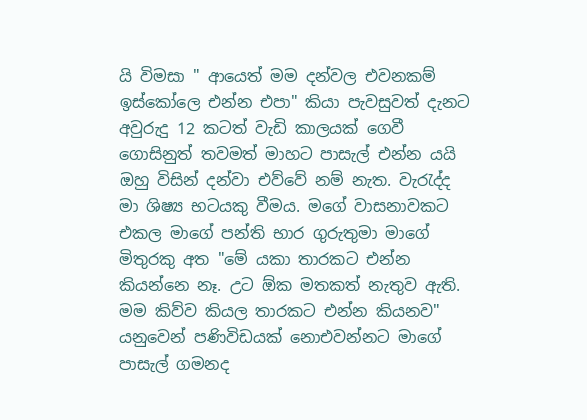යි විමසා " ආයෙත් මම දන්වල එවනකම් ඉස්කෝලෙ එන්න එපා" කියා පැවසුවත් දැනට අවුරුදු 12 කටත් වැඩි කාලයක් ගෙවී ගොසිනුත් තවමත් මාහට පාසැල් එන්න යයි ඔහු විසින් දන්වා එව්වේ නම් නැත. වැරැද්ද මා ශිෂ්‍ය භටයකු වීමය. මගේ වාසනාවකට එකල මාගේ පන්ති භාර ගුරුතුමා මාගේ මිතුරකු අත "මේ යකා තාරකට එන්න කියන්නෙ නෑ. උට ඕක මතකත් නැතුව ඇති. මම කිව්ව කියල තාරකට එන්න කියනව" යනුවෙන් පණිවිඩයක් නොඑවන්නට මාගේ පාසැල් ගමනද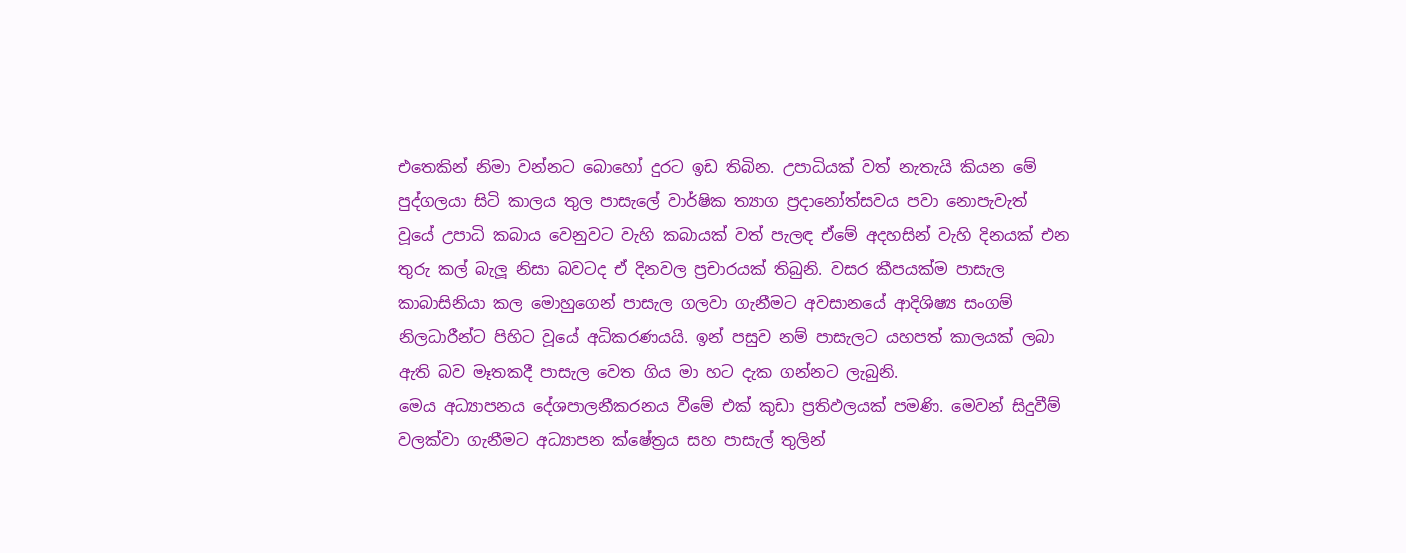එතෙකින් නිමා වන්නට බොහෝ දුරට ඉඩ තිබින. උපාධියක් වත් නැතැයි කියන මේ පුද්ගලයා සිටි කාලය තුල පාසැලේ වාර්ෂික ත්‍යාග ප්‍රදානෝත්සවය පවා නොපැවැත් වූයේ උපාධි කබාය වෙනුවට වැහි කබායක් වත් පැලඳ ඒමේ අදහසින් වැහි දිනයක් එන තුරු කල් බැලූ නිසා බවටද ඒ දිනවල ප්‍රචාරයක් තිබුනි. වසර කීපයක්ම පාසැල කාබාසිනියා කල මොහුගෙන් පාසැල ගලවා ගැනීමට අවසානයේ ආදිශිෂ්‍ය සංගම් නිලධාරීන්ට පිහිට වූයේ අධිකරණයයි. ඉන් පසුව නම් පාසැලට යහපත් කාලයක් ලබා ඇති බව මෑතකදී පාසැල වෙත ගිය මා හට දැක ගන්නට ලැබුනි.
මෙය අධ්‍යාපනය දේශපාලනීකරනය වීමේ එක් කුඩා ප්‍රතිඵලයක් පමණි. මෙවන් සිදුවීම් වලක්වා ගැනීමට අධ්‍යාපන ක්ෂේත්‍රය සහ පාසැල් තුලින්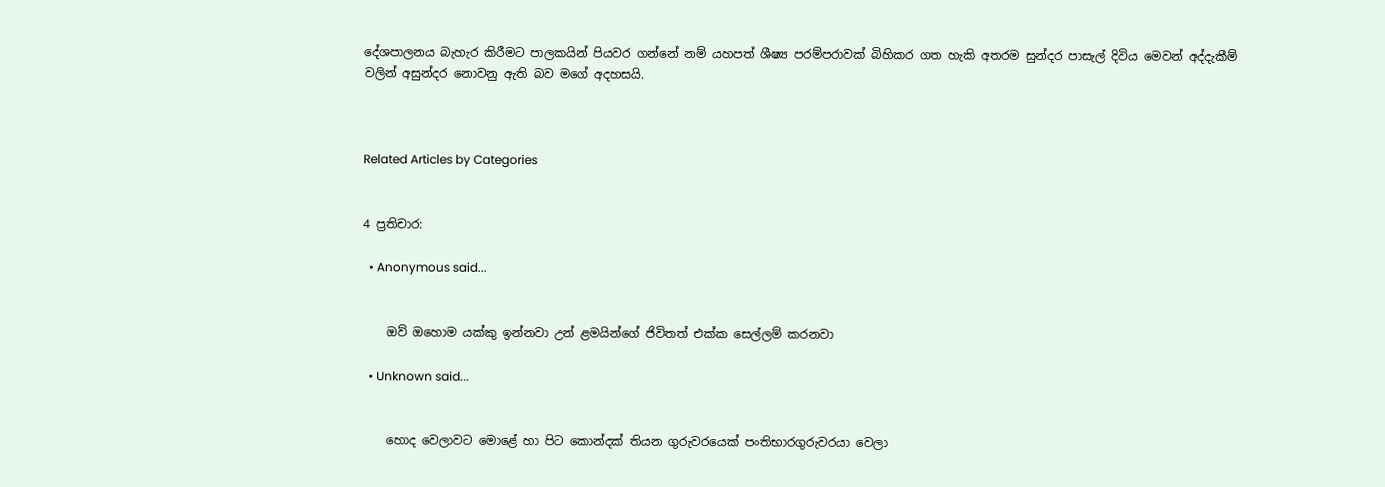දේශපාලනය බැහැර කිරීමට පාලකයින් පියවර ගන්නේ නම් යහපත් ශීෂ්‍ය පරම්පරාවක් බිහිකර ගත හැකි අතරම සුන්දර පාසැල් දිවිය මෙවන් අද්දැකීම් වලින් අසුන්දර නොවනු ඇති බව මගේ අදහසයි.



Related Articles by Categories


4 ප්‍රතිචාර:

  • Anonymous said...


    ඔව් ඔහොම යක්කු ඉන්නවා උන් ළමයින්ගේ ජිවිතත් එක්ක සෙල්ලම් කරනවා

  • Unknown said...


    හොද වෙලාවට මොළේ හා පිට කොන්දක් තියන ගුරුවරයෙක් පංතිභාරගුරුවරයා වෙලා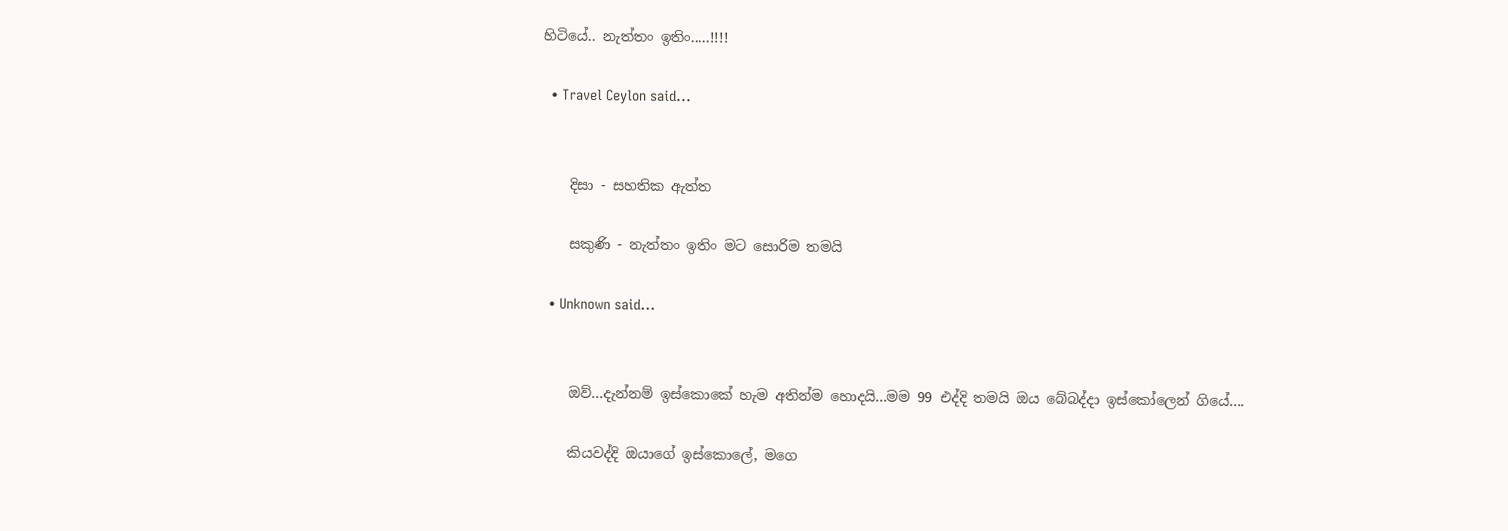හිටියේ.. නැත්තං ඉතිං.....!!!!

  • Travel Ceylon said...


    දිසා - සහතික ඇත්ත

    සකුණි - නැත්තං ඉතිං මට සොරිම තමයි

  • Unknown said...


    ඔව්...දැන්නම් ඉස්කොකේ හැම අතින්ම හොදයි...මම 99 එද්දි තමයි ඔය බේබද්දා ඉස්කෝලෙන් ගියේ....

    කියවද්දි ඔයාගේ ඉස්කොලේ, මගෙ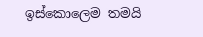ඉස්කොලෙම තමයි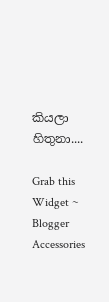කියලා හිතුනා....

Grab this Widget ~ Blogger Accessories